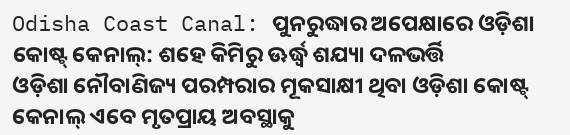Odisha Coast Canal: ପୁନରୁଦ୍ଧାର ଅପେକ୍ଷାରେ ଓଡ଼ିଶା କୋଷ୍ଟ୍ କେନାଲ୍: ଶହେ କିମିରୁ ଊର୍ଦ୍ଧ୍ବ ଶଯ୍ୟା ଦଳଭର୍ତ୍ତି
ଓଡ଼ିଶା ନୌବାଣିଜ୍ୟ ପରମ୍ପରାର ମୂକସାକ୍ଷୀ ଥିବା ଓଡ଼ିଶା କୋଷ୍ଟ୍ କେନାଲ୍ ଏବେ ମୃତପ୍ରାୟ ଅବସ୍ଥାକୁ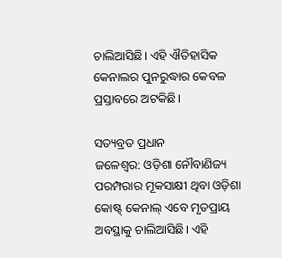ଚାଲିଆସିଛି। ଏହି ଐତିହାସିକ କେନାଲର ପୁନରୁଦ୍ଧାର କେବଳ ପ୍ରସ୍ତାବରେ ଅଟକିଛି।

ସତ୍ୟବ୍ରତ ପ୍ରଧାନ
ଜଳେଶ୍ୱର: ଓଡ଼ିଶା ନୌବାଣିଜ୍ୟ ପରମ୍ପରାର ମୂକସାକ୍ଷୀ ଥିବା ଓଡ଼ିଶା କୋଷ୍ଟ୍ କେନାଲ୍ ଏବେ ମୃତପ୍ରାୟ ଅବସ୍ଥାକୁ ଚାଲିଆସିଛି। ଏହି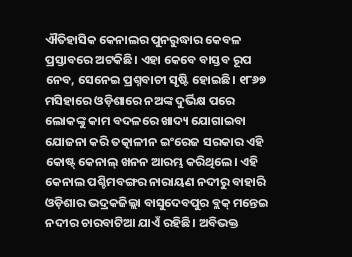ଐତିହାସିକ କେନାଲର ପୁନରୁଦ୍ଧାର କେବଳ ପ୍ରସ୍ତାବରେ ଅଟକିଛି। ଏହା କେବେ ବାସ୍ତବ ରୂପ ନେବ, ସେନେଇ ପ୍ରଶ୍ନବାଚୀ ସୃଷ୍ଟି ହୋଇଛି। ୧୮୬୭ ମସିହାରେ ଓଡ଼ିଶାରେ ନଅଙ୍କ ଦୁର୍ଭିକ୍ଷ ପରେ ଲୋକଙ୍କୁ କାମ ବଦଳରେ ଖାଦ୍ୟ ଯୋଗାଇବା ଯୋଜନା କରି ତତ୍କାଳୀନ ଇଂରେଜ ସରକାର ଏହି କୋଷ୍ଟ୍ କେନାଲ୍ ଖନନ ଆରମ୍ଭ କରିଥିଲେ। ଏହି କେନାଲ ପଶ୍ଚିମବଙ୍ଗର ନାରାୟଣ ନଦୀରୁ ବାହାରି ଓଡ଼ିଶାର ଭଦ୍ରକଜିଲ୍ଲା ବାସୁଦେବପୁର ବ୍ଲକ୍ ମନ୍ତେଇ ନଦୀର ଚାରବାଟିଆ ଯାଏଁ ରହିଛି। ଅବିଭକ୍ତ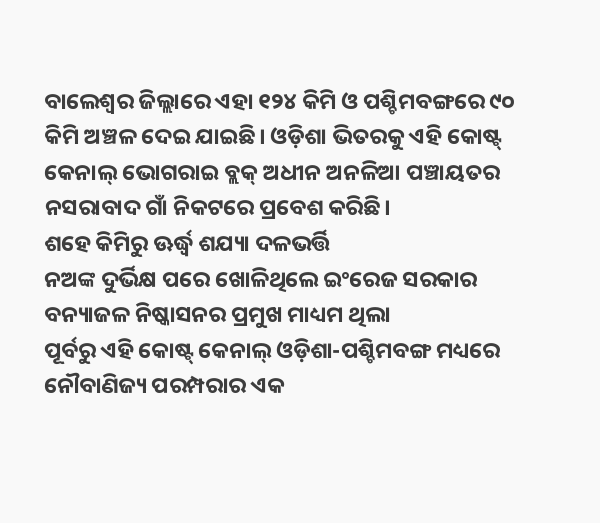ବାଲେଶ୍ୱର ଜିଲ୍ଲାରେ ଏହା ୧୨୪ କିମି ଓ ପଶ୍ଚିମବଙ୍ଗରେ ୯୦ କିମି ଅଞ୍ଚଳ ଦେଇ ଯାଇଛି। ଓଡ଼ିଶା ଭିତରକୁ ଏହି କୋଷ୍ଟ୍ କେନାଲ୍ ଭୋଗରାଇ ବ୍ଲକ୍ ଅଧୀନ ଅନଳିଆ ପଞ୍ଚାୟତର ନସରାବାଦ ଗାଁ ନିକଟରେ ପ୍ରବେଶ କରିଛି।
ଶହେ କିମିରୁ ଊର୍ଦ୍ଧ୍ବ ଶଯ୍ୟା ଦଳଭର୍ତ୍ତି
ନଅଙ୍କ ଦୁର୍ଭିକ୍ଷ ପରେ ଖୋଳିଥିଲେ ଇଂରେଜ ସରକାର
ବନ୍ୟାଜଳ ନିଷ୍କାସନର ପ୍ରମୁଖ ମାଧ୍ୟମ ଥିଲା
ପୂର୍ବରୁ ଏହି କୋଷ୍ଟ୍ କେନାଲ୍ ଓଡ଼ିଶା-ପଶ୍ଚିମବଙ୍ଗ ମଧ୍ୟରେ ନୌବାଣିଜ୍ୟ ପରମ୍ପରାର ଏକ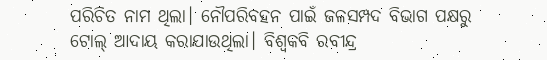ପରିଚିତ ନାମ ଥିଲା। ନୌପରିବହନ ପାଇଁ ଜଳସମ୍ପଦ ବିଭାଗ ପକ୍ଷରୁ ଟୋଲ୍ ଆଦାୟ କରାଯାଉଥିଲା। ବିଶ୍ବକବି ରବୀନ୍ଦ୍ର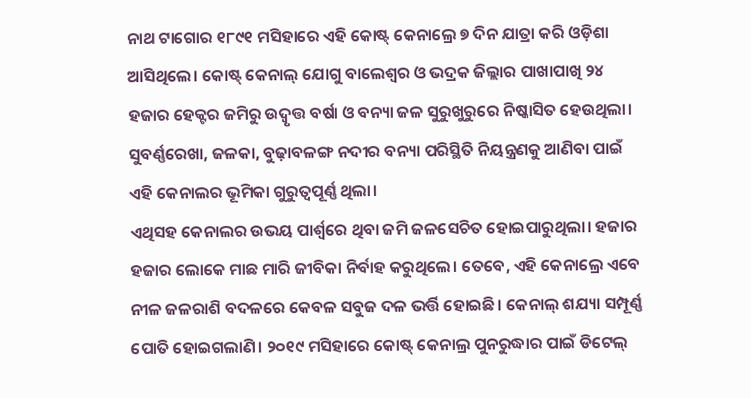ନାଥ ଟାଗୋର ୧୮୯୧ ମସିହାରେ ଏହି କୋଷ୍ଟ୍ କେନାଲ୍ରେ ୭ ଦିନ ଯାତ୍ରା କରି ଓଡ଼ିଶା ଆସିଥିଲେ। କୋଷ୍ଟ୍ କେନାଲ୍ ଯୋଗୁ ବାଲେଶ୍ବର ଓ ଭଦ୍ରକ ଜିଲ୍ଲାର ପାଖାପାଖି ୨୪ ହଜାର ହେକ୍ଟର ଜମିରୁ ଉଦ୍ବୃତ୍ତ ବର୍ଷା ଓ ବନ୍ୟା ଜଳ ସୁରୁଖୁରୁରେ ନିଷ୍କାସିତ ହେଉଥିଲା। ସୁବର୍ଣ୍ଣରେଖା, ଜଳକା, ବୁଢ଼ାବଳଙ୍ଗ ନଦୀର ବନ୍ୟା ପରିସ୍ଥିତି ନିୟନ୍ତ୍ରଣକୁ ଆଣିବା ପାଇଁ ଏହି କେନାଲର ଭୂମିକା ଗୁରୁତ୍ୱପୂର୍ଣ୍ଣ ଥିଲା।
ଏଥିସହ କେନାଲର ଉଭୟ ପାର୍ଶ୍ୱରେ ଥିବା ଜମି ଜଳସେଚିତ ହୋଇପାରୁଥିଲା। ହଜାର ହଜାର ଲୋକେ ମାଛ ମାରି ଜୀବିକା ନିର୍ବାହ କରୁଥିଲେ। ତେବେ, ଏହି କେନାଲ୍ରେ ଏବେ ନୀଳ ଜଳରାଶି ବଦଳରେ କେବଳ ସବୁଜ ଦଳ ଭର୍ତ୍ତି ହୋଇଛି। କେନାଲ୍ ଶଯ୍ୟା ସମ୍ପୂର୍ଣ୍ଣ ପୋତି ହୋଇଗଲାଣି। ୨୦୧୯ ମସିହାରେ କୋଷ୍ଟ୍ କେନାଲ୍ର ପୁନରୁଦ୍ଧାର ପାଇଁ ଡିଟେଲ୍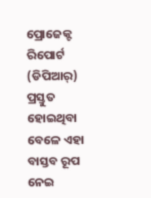ପ୍ରୋଜେକ୍ଟ ରିପୋର୍ଟ (ଡିପିଆର୍) ପ୍ରସ୍ତୁତ ହୋଇଥିବା ବେଳେ ଏହା ବାସ୍ତବ ରୂପ ନେଇ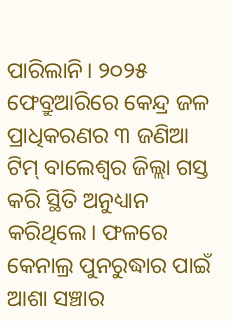ପାରିଲାନି। ୨୦୨୫ ଫେବ୍ରୁଆରିରେ କେନ୍ଦ୍ର ଜଳ ପ୍ରାଧିକରଣର ୩ ଜଣିଆ ଟିମ୍ ବାଲେଶ୍ୱର ଜିଲ୍ଲା ଗସ୍ତ କରି ସ୍ଥିତି ଅନୁଧ୍ୟାନ କରିଥିଲେ। ଫଳରେ କେନାଲ୍ର ପୁନରୁଦ୍ଧାର ପାଇଁ ଆଶା ସଞ୍ଚାର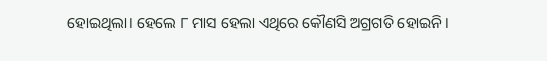ହୋଇଥିଲା। ହେଲେ ୮ ମାସ ହେଲା ଏଥିରେ କୌଣସି ଅଗ୍ରଗତି ହୋଇନି।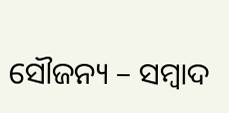ସୌଜନ୍ୟ – ସମ୍ବାଦ